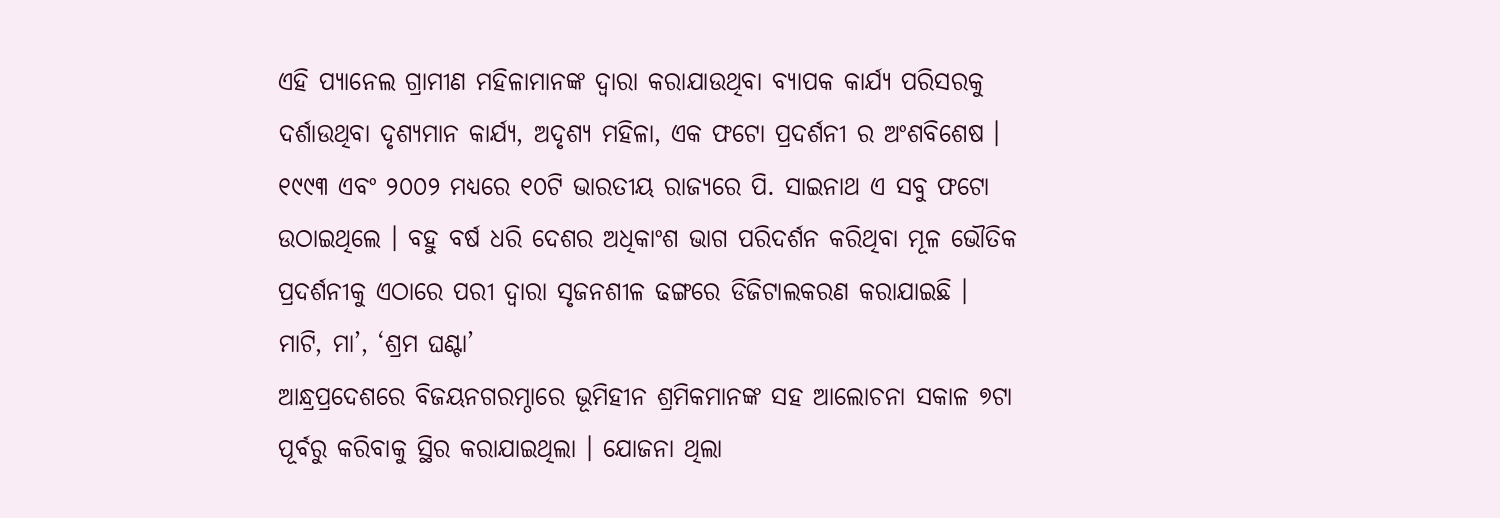ଏହି ପ୍ୟାନେଲ ଗ୍ରାମୀଣ ମହିଳାମାନଙ୍କ ଦ୍ଵାରା କରାଯାଉଥିବା ବ୍ୟାପକ କାର୍ଯ୍ୟ ପରିସରକୁ ଦର୍ଶାଉଥିବା ଦୃଶ୍ୟମାନ କାର୍ଯ୍ୟ, ଅଦୃଶ୍ୟ ମହିଳା, ଏକ ଫଟୋ ପ୍ରଦର୍ଶନୀ ର ଅଂଶବିଶେଷ । ୧୯୯୩ ଏବଂ ୨୦୦୨ ମଧ୍ୟରେ ୧୦ଟି ଭାରତୀୟ ରାଜ୍ୟରେ ପି. ସାଇନାଥ ଏ ସବୁ ଫଟୋ ଉଠାଇଥିଲେ । ବହୁ ବର୍ଷ ଧରି ଦେଶର ଅଧିକାଂଶ ଭାଗ ପରିଦର୍ଶନ କରିଥିବା ମୂଳ ଭୌତିକ ପ୍ରଦର୍ଶନୀକୁ ଏଠାରେ ପରୀ ଦ୍ଵାରା ସୃଜନଶୀଳ ଢଙ୍ଗରେ ଡିଜିଟାଲକରଣ କରାଯାଇଛି ।
ମାଟି, ମା’, ‘ଶ୍ରମ ଘଣ୍ଟା’
ଆନ୍ଧ୍ରପ୍ରଦେଶରେ ବିଜୟନଗରମ୍ଠାରେ ଭୂମିହୀନ ଶ୍ରମିକମାନଙ୍କ ସହ ଆଲୋଚନା ସକାଳ ୭ଟା ପୂର୍ବରୁ କରିବାକୁ ସ୍ଥିର କରାଯାଇଥିଲା । ଯୋଜନା ଥିଲା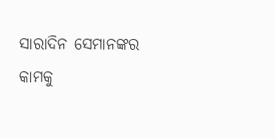ସାରାଦିନ ସେମାନଙ୍କର କାମକୁ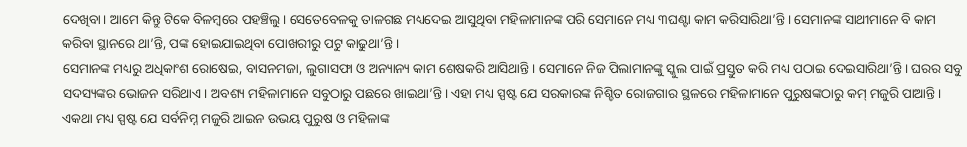ଦେଖିବା। ଆମେ କିନ୍ତୁ ଟିକେ ବିଳମ୍ବରେ ପହଞ୍ଚିଲୁ। ସେତେବେଳକୁ ତାଳଗଛ ମଧ୍ୟଦେଇ ଆସୁଥିବା ମହିଳାମାନଙ୍କ ପରି ସେମାନେ ମଧ୍ୟ ୩ଘଣ୍ଟା କାମ କରିସାରିଥା’ନ୍ତି। ସେମାନଙ୍କ ସାଥୀମାନେ ବି କାମ କରିବା ସ୍ଥାନରେ ଥା’ନ୍ତି, ପଙ୍କ ହୋଇଯାଇଥିବା ପୋଖରୀରୁ ପଟୁ କାଢୁଥା’ନ୍ତି।
ସେମାନଙ୍କ ମଧ୍ୟରୁ ଅଧିକାଂଶ ରୋଷେଇ, ବାସନମଜା, ଲୁଗାସଫା ଓ ଅନ୍ୟାନ୍ୟ କାମ ଶେଷକରି ଆସିଥାନ୍ତି। ସେମାନେ ନିଜ ପିଲାମାନଙ୍କୁ ସ୍କୁଲ ପାଇଁ ପ୍ରସ୍ତୁତ କରି ମଧ୍ୟ ପଠାଇ ଦେଇସାରିଥା’ନ୍ତି। ଘରର ସବୁ ସଦସ୍ୟଙ୍କର ଭୋଜନ ସରିଥାଏ। ଅବଶ୍ୟ ମହିଳାମାନେ ସବୁଠାରୁ ପଛରେ ଖାଇଥା’ନ୍ତି। ଏହା ମଧ୍ୟ ସ୍ପଷ୍ଟ ଯେ ସରକାରଙ୍କ ନିଶ୍ଚିତ ରୋଜଗାର ସ୍ଥଳରେ ମହିଳାମାନେ ପୁରୁଷଙ୍କଠାରୁ କମ୍ ମଜୁରି ପାଆନ୍ତି।
ଏକଥା ମଧ୍ୟ ସ୍ପଷ୍ଟ ଯେ ସର୍ବନିମ୍ନ ମଜୁରି ଆଇନ ଉଭୟ ପୁରୁଷ ଓ ମହିଳାଙ୍କ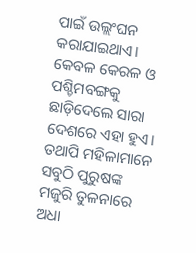ପାଇଁ ଉଲ୍ଲଂଘନ କରାଯାଇଥାଏ। କେବଳ କେରଳ ଓ ପଶ୍ଚିମବଙ୍ଗକୁ ଛାଡ଼ିଦେଲେ ସାରା ଦେଶରେ ଏହା ହୁଏ। ତଥାପି ମହିଳାମାନେ ସବୁଠି ପୁରୁଷଙ୍କ ମଜୁରି ତୁଳନାରେ ଅଧା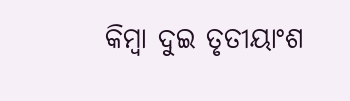କିମ୍ବା ଦୁଇ ତୃତୀୟାଂଶ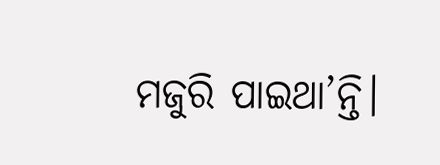ମଜୁରି ପାଇଥା’ନ୍ତି।